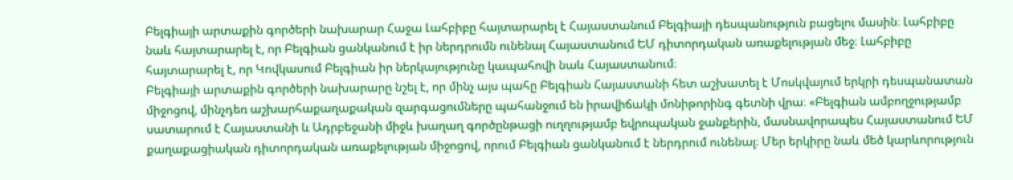Բելգիայի արտաքին գործերի նախարար Հաջա Լահբիբը հայտարարել է Հայաստանում Բելգիայի դեսպանություն բացելու մասին։ Լահբիբը նաև հայտարարել է, որ Բելգիան ցանկանում է իր ներդրումն ունենալ Հայաստանում ԵՄ դիտորդական առաքելության մեջ։ Լահբիբը հայտարարել է, որ Կովկասում Բելգիան իր ներկայությունը կապահովի նաև Հայաստանում։
Բելգիայի արտաքին գործերի նախարարը նշել է, որ մինչ այս պահը Բելգիան Հայաստանի հետ աշխատել է Մոսկվայում երկրի դեսպանատան միջոցով, մինչդեռ աշխարհաքաղաքական զարգացումները պահանջում են իրավիճակի մոնիթորինգ գետնի վրա։ «Բելգիան ամբողջությամբ սատարում է Հայաստանի և Ադրբեջանի միջև խաղաղ գործընթացի ուղղությամբ եվրոպական ջանքերին, մասնավորապես Հայաստանում ԵՄ քաղաքացիական դիտորդական առաքելության միջոցով, որում Բելգիան ցանկանում է ներդրում ունենալ։ Մեր երկիրը նաև մեծ կարևորություն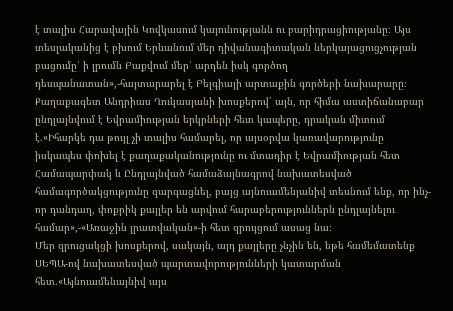է տալիս Հարավային Կովկասում կայունությանն ու բարիդրացիությանը։ Այս տեսլականից է բխում Երևանում մեր դիվանագիտական ներկայացուցչության բացումը՝ ի լրումն Բաքվում մեր՝ արդեն իսկ գործող դեսպանատան»,-հայտարարել է Բելգիայի արտաքին գործերի նախարարը։
Քաղաքագետ Անդրիաս Ղուկասյանի խոսքերով՝ այն, որ հիմա աստիճանաբար ընդլայնվում է Եվրամիության երկրների հետ կապերը, դրական միտում է.«Իհարկե դա թույլ չի տալիս համարել, որ այսօրվա կառավարությունը իսկապես փոխել է քաղաքականությունը ու մտադիր է Եվրամիության հետ Համապարփակ և Ընդլայնված համաձայնագրով նախատեսված համագործակցությունը զարգացնել, բայց այնուամենյանիվ տեսնում ենք, որ ինչ-որ դանդաղ, փոքրիկ քայլեր են արվում հարաբերություններն ընդլայնելու համար»,-«Առաջին լրատվական»-ի հետ զրույցում ասաց նա։
Մեր զրուցակցի խոսքերով, սակայն, այդ քայլերը չնչին են, եթե համեմատենք ՍԵՊԱ-ով նախատեսված պարտավորությունների կատարման հետ.«Այնուամենայնիվ այս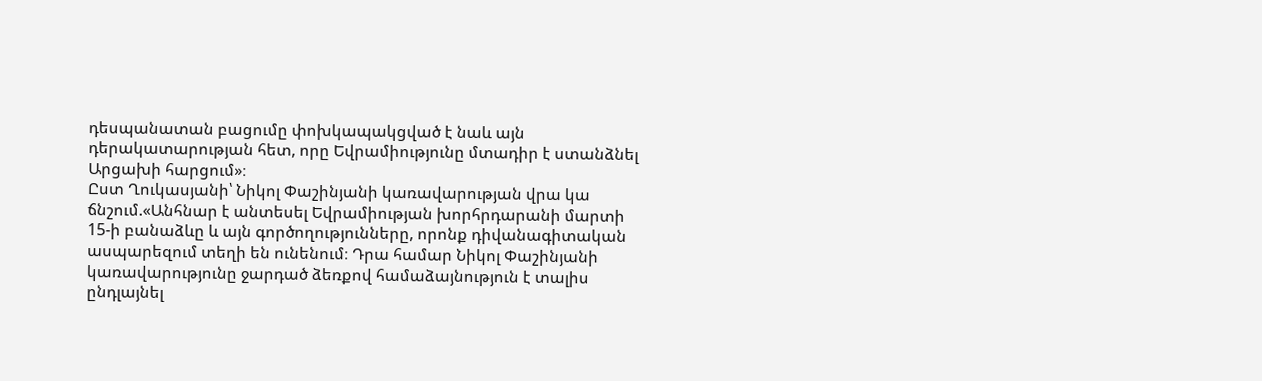դեսպանատան բացումը փոխկապակցված է նաև այն դերակատարության հետ, որը Եվրամիությունը մտադիր է ստանձնել Արցախի հարցում»։
Ըստ Ղուկասյանի՝ Նիկոլ Փաշինյանի կառավարության վրա կա ճնշում.«Անհնար է անտեսել Եվրամիության խորհրդարանի մարտի 15-ի բանաձևը և այն գործողությունները, որոնք դիվանագիտական ասպարեզում տեղի են ունենում։ Դրա համար Նիկոլ Փաշինյանի կառավարությունը ջարդած ձեռքով համաձայնություն է տալիս ընդլայնել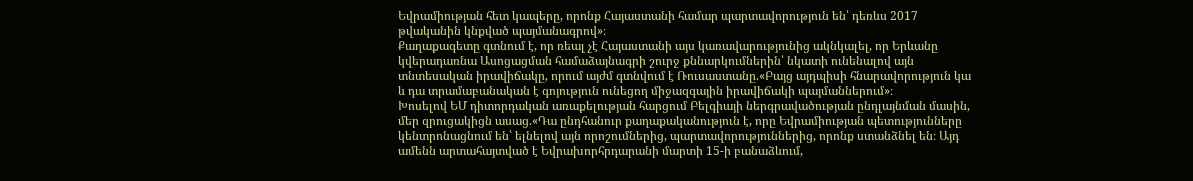Եվրամիության հետ կապերը, որոնք Հայաստանի համար պարտավորություն են՝ դեռևս 2017 թվականին կնքված պայմանագրով»։
Քաղաքագետը գտնում է, որ ռեալ չէ Հայաստանի այս կառավարությունից ակնկալել, որ Երևանը կվերադառնա Ասոցացման համաձայնագրի շուրջ քննարկումներին՝ նկատի ունենալով այն տնտեսական իրավիճակը, որում այժմ գտնվում է Ռուսաստանը.«Բայց այդպիսի հնարավորություն կա և դա տրամաբանական է գոյություն ունեցող միջազգային իրավիճակի պայմաններում»։
Խոսելով ԵՄ դիտորդական առաքելության հարցում Բելգիայի ներգրավածության ընդլայնման մասին, մեր զրուցակիցն ասաց.«Դա ընդհանուր քաղաքականություն է, որը Եվրամիության պետությունները կենտրոնացնում են՝ ելնելով այն որոշումներից, պարտավորություններից, որոնք ստանձնել են։ Այդ ամենն արտահայտված է Եվրախորհրդարանի մարտի 15-ի բանաձևում,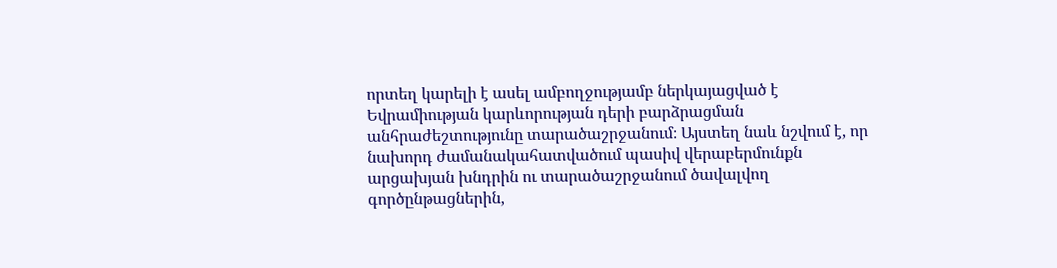որտեղ կարելի է ասել ամբողջությամբ ներկայացված է Եվրամիության կարևորության դերի բարձրացման անհրաժեշտությունը տարածաշրջանում։ Այստեղ նաև նշվում է, որ նախորդ ժամանակահատվածում պասիվ վերաբերմունքն արցախյան խնդրին ու տարածաշրջանում ծավալվող գործընթացներին,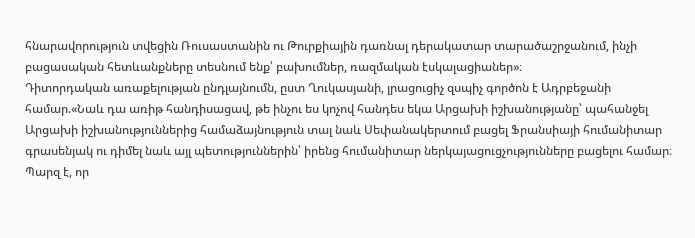հնարավորություն տվեցին Ռուսաստանին ու Թուրքիային դառնալ դերակատար տարածաշրջանում, ինչի բացասական հետևանքները տեսնում ենք՝ բախումներ, ռազմական էսկալացիաներ»։
Դիտորդական առաքելության ընդլայնումն, ըստ Ղուկասյանի, լրացուցիչ զսպիչ գործոն է Ադրբեջանի համար.«Նաև դա առիթ հանդիսացավ, թե ինչու ես կոչով հանդես եկա Արցախի իշխանությանը՝ պահանջել Արցախի իշխանություններից համաձայնություն տալ նաև Սեփանակերտում բացել Ֆրանսիայի հումանիտար գրասենյակ ու դիմել նաև այլ պետություններին՝ իրենց հումանիտար ներկայացուցչությունները բացելու համար։ Պարզ է, որ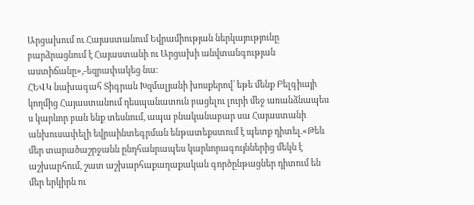Արցախում ու Հայաստանում Եվրամիության ներկայությունը բարձրացնում է Հայաստանի ու Արցախի անվտանգության աստիճանը»,-եզրափակեց նա։
ՀԵՎԿ նախագահ Տիգրան Խզմալյանի խոսքերով՝ եթե մենք Բելգիայի կողմից Հայաստանում դեսպանատուն բացելու լուրի մեջ առանձնապես ս կարևոր բան ենք տեսնում, ապա բնականաբար սա Հայաստանի անխուսափելի եվրաինտեգրման ենթատեքստում է պետք դիտել.«Թեև մեր տարածաշրջանն ընդհանրապես կարևորագույններից մեկն է աշխարհում, շատ աշխարհաքաղաքական գործընթացներ դիտում են մեր երկիրն ու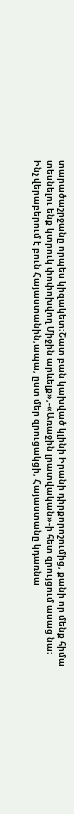տարածաշրջանը որպես կիզակետ։Շատ բան կախված կլինի Իրանի դիրքորոշումից, քանի որ մենք հիմա տեսնելու ենք կտրուկ փոփոխվող Միջին արևելք»,-«Առաջին լրատվական»-ի հետ զրույցում ասաց նա։
Ինչ վերաբերում է բուն Հայաստանին,ապա, ըստ մեր զրուցակցի, Հայաստանը կդառնա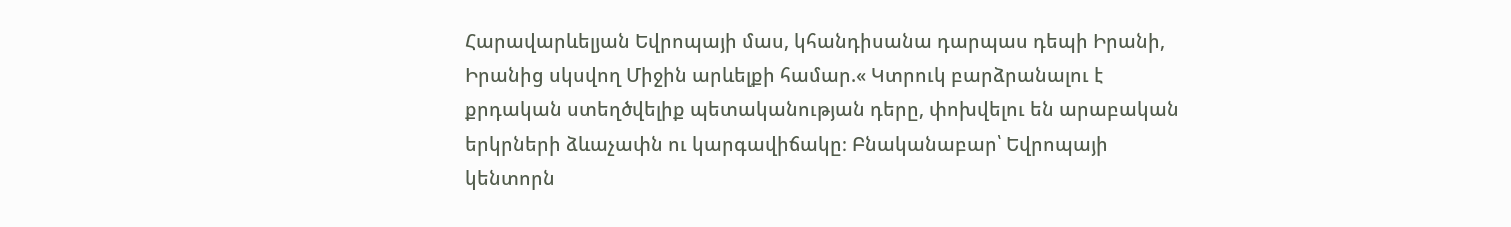Հարավարևելյան Եվրոպայի մաս, կհանդիսանա դարպաս դեպի Իրանի, Իրանից սկսվող Միջին արևելքի համար.« Կտրուկ բարձրանալու է քրդական ստեղծվելիք պետականության դերը, փոխվելու են արաբական երկրների ձևաչափն ու կարգավիճակը։ Բնականաբար՝ Եվրոպայի կենտորն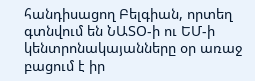հանդիսացող Բելգիան, որտեղ գտնվում են ՆԱՏՕ-ի ու ԵՄ-ի կենտրոնակայանները օր առաջ բացում է իր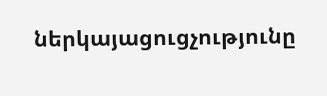ներկայացուցչությունը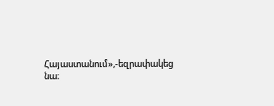Հայաստանում»,-եզրափակեց նա։